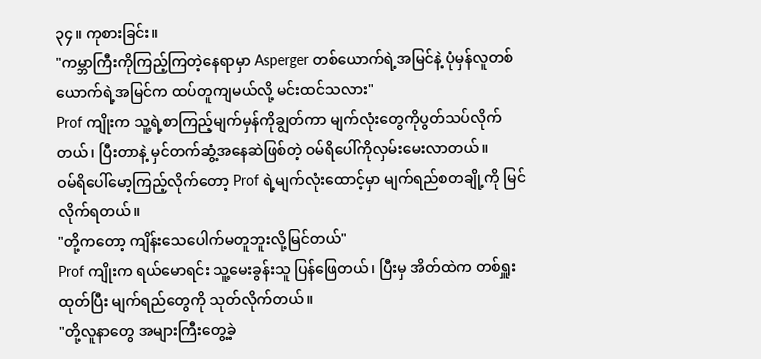၃၄။ ကုစားခြင်း။
"ကမ္ဘာကြီးကိုကြည့်ကြတဲ့နေရာမှာ Asperger တစ်ယောက်ရဲ့အမြင်နဲ့ ပုံမှန်လူတစ်ယောက်ရဲ့အမြင်က ထပ်တူကျမယ်လို့ မင်းထင်သလား"
Prof ကျိုးက သူ့ရဲ့စာကြည့်မျက်မှန်ကိုချွတ်ကာ မျက်လုံးတွေကိုပွတ်သပ်လိုက်တယ်၊ ပြီးတာနဲ့ မှင်တက်ဆွံ့အနေဆဲဖြစ်တဲ့ ဝမ်ရိပေါ်ကိုလှမ်းမေးလာတယ်။
ဝမ်ရိပေါ်မော့ကြည့်လိုက်တော့ Prof ရဲ့မျက်လုံးထောင့်မှာ မျက်ရည်စတချို့ကို မြင်လိုက်ရတယ်။
"တို့ကတော့ ကျိန်းသေပေါက်မတူဘူးလို့မြင်တယ်"
Prof ကျိုးက ရယ်မောရင်း သူ့မေးခွန်းသူ ပြန်ဖြေတယ်၊ ပြီးမှ အိတ်ထဲက တစ်ရှူးထုတ်ပြီး မျက်ရည်တွေကို သုတ်လိုက်တယ်။
"တို့လူနာတွေ အများကြီးတွေ့ခဲ့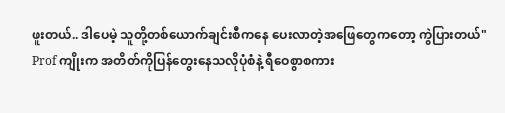ဖူးတယ်.. ဒါပေမဲ့ သူတို့တစ်ယောက်ချင်းစီကနေ ပေးလာတဲ့အဖြေတွေကတော့ ကွဲပြားတယ်"
Prof ကျိုးက အတိတ်ကိုပြန်တွေးနေသလိုပုံစံနဲ့ ရီဝေစွာစကား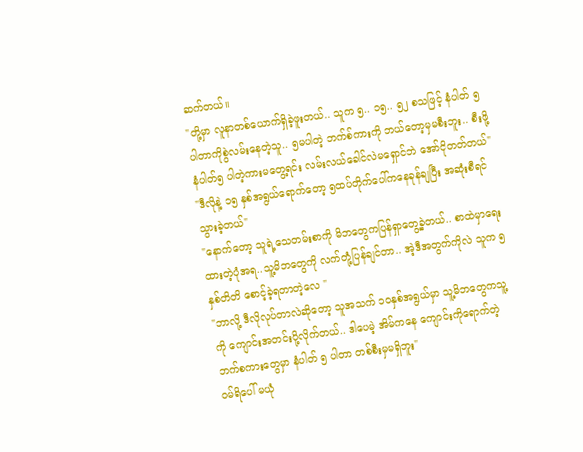ဆက်တယ်။
"တို့မှာ လူနာတစ်ယောက်ရှိခဲ့ဖူးတယ်.. သူက ၅.. ၁၅.. ၅၂ စသဖြင့် နံပါတ် ၅ ပါတာကိုစွဲလမ်းနေတဲ့သူ.. ၅မပါတဲ့ ဘက်စ်ကားကို ဘယ်တော့မှမစီးဘူး.. စီးဖို့ နံပါတ်၅ ပါတဲ့ကားမတွေ့ရင်း လမ်းလယ်ခေါင်လဲမရှောင်ဘဲ အော်ငိုတတ်တယ်"
"ဒီလိုနဲ့ ၁၅ နှစ်အရွယ်ရောက်တော့ ၅ထပ်တိုက်ပေါ်ကနေခုန်ချပြီး အဆုံးစီရင်သွားခဲ့တယ်"
"နောက်တော့ သူရဲ့သေတမ်းစာကို မိဘတွေကပြန်ရှာတွေ့ခဲ့တယ်.. စာထဲမှာရေးထားတဲ့ပုံအရ..သူ့မိဘတွေကို လက်တုံ့ပြန်ချင်တာ.. အဲ့ဒီအတွက်ကိုလဲ သူက ၅နှစ်တိတိ စောင့်ခဲ့ရတာတဲ့လေ "
"ဘာလို့ ဒီလိုလုပ်တာလဲဆိုတော့ သူအသက် ၁၀နှစ်အရွယ်မှာ သူ့မိဘတွေကသူ့ကို ကျောင်းအတင်းပို့လိုက်တယ်.. ဒါပေမဲ့ အိမ်ကနေ ကျောင်းကိုရောက်တဲ့ဘက်စကားတွေမှာ နံပါတ် ၅ ပါတာ တစ်စီးမှမရှိဘူး"
ဝမ်ရိပေါ် မယုံ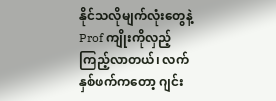နိုင်သလိုမျက်လုံးတွေနဲ့ Prof ကျိုးကိုလှည့်ကြည့်လာတယ်၊ လက်နှစ်ဖက်ကတော့ ဂျင်း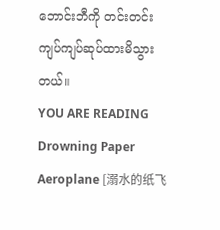ဘောင်းဘီကို တင်းတင်းကျပ်ကျပ်ဆုပ်ထားမိသွားတယ်။
YOU ARE READING
Drowning Paper Aeroplane [溺水的纸飞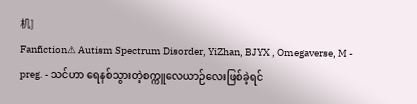机]
Fanfiction⚠ Autism Spectrum Disorder, YiZhan, BJYX , Omegaverse, M - preg. - သင်ဟာ ရေနစ်သွားတဲ့စက္ကူလေယာဉ်လေးဖြစ်ခဲ့ရင်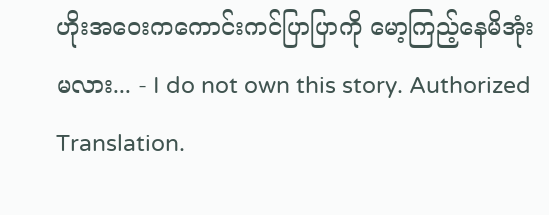ဟိုးအဝေးကကောင်းကင်ပြာပြာကို မော့ကြည့်နေမိအုံးမလား... - I do not own this story. Authorized Translation.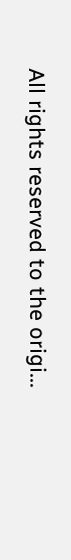All rights reserved to the origi...